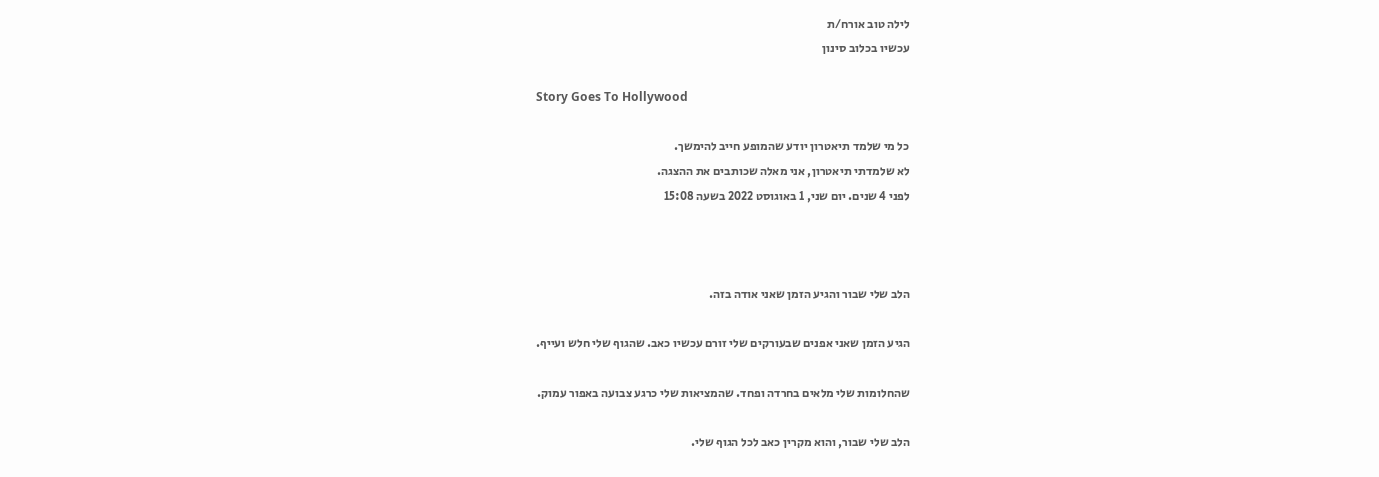לילה טוב אורח/ת
עכשיו בכלוב סינון

Story Goes To Hollywood

כל מי שלמד תיאטרון יודע שהמופע חייב להימשך.
לא שלמדתי תיאטרון, אני מאלה שכותבים את ההצגה.
לפני 4 שנים. יום שני, 1 באוגוסט 2022 בשעה 15:08



הלב שלי שבור והגיע הזמן שאני אודה בזה.

הגיע הזמן שאני אפנים שבעורקים שלי זורם עכשיו כאב. שהגוף שלי חלש ועייף.

שהחלומות שלי מלאים בחרדה ופחד. שהמציאות שלי כרגע צבועה באפור עמוק.

הלב שלי שבור, והוא מקרין כאב לכל הגוף שלי.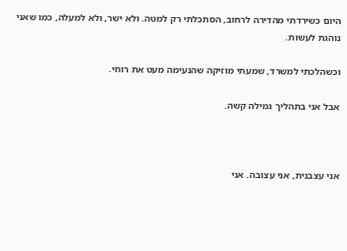היום כשירדתי מהדירה לרחוב, הסתכלתי רק למטה. ולא ישר, ולא למעלה, כמו שאני נוהגת לעשות.

וכשהלכתי למשרד, שמעתי מוזיקה שהנעימה מעט את רוחי.

אבל אני בתהליך גמילה קשה.



אני עצבנית, אני עצובה. אני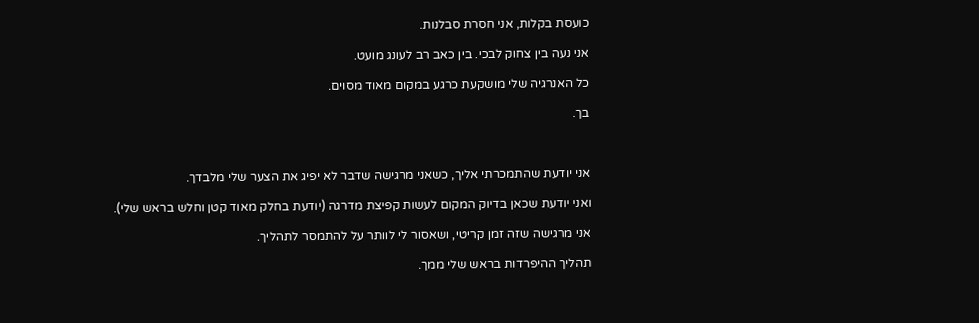כועסת בקלות, אני חסרת סבלנות.

אני נעה בין צחוק לבכי. בין כאב רב לעונג מועט.

כל האנרגיה שלי מושקעת כרגע במקום מאוד מסוים.

בך.



אני יודעת שהתמכרתי אליך, כשאני מרגישה שדבר לא יפיג את הצער שלי מלבדך.

ואני יודעת שכאן בדיוק המקום לעשות קפיצת מדרגה (יודעת בחלק מאוד קטן וחלש בראש שלי).

אני מרגישה שזה זמן קריטי, ושאסור לי לוותר על להתמסר לתהליך.

תהליך ההיפרדות בראש שלי ממך.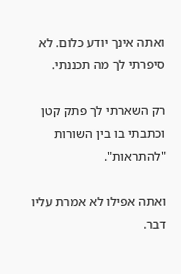ואתה אינך יודע כלום. לא סיפרתי לך מה תכננתי.

רק השארתי לך פתק קטן וכתבתי בו בין השורות "להתראות".

ואתה אפילו לא אמרת עליו דבר.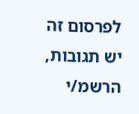לפרסום זה יש תגובות, הרשמ/י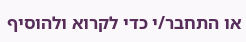או התחבר/י כדי לקרוא ולהוסיף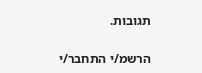תגובות.

הרשמ/י התחבר/י